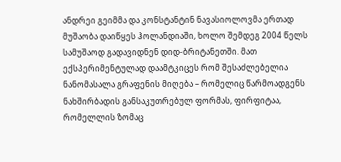ანდრეი გეიმმა და კონსტანტინ ნავასიოლოვმა ერთად მუშაობა დაიწყეს ჰოლანდიაში, ხოლო შემდეგ 2004 წელს სამუშაოდ გადავიდნენ დიდ-ბრიტანეთში. მათ ექსპერიმენტულად დაამტკიცეს რომ შესაძლებელია ნანომასალა გრაფენის მიღება – რომელიც წარმოადგენს ნახშირბადის განსაკუთრებულ ფორმას, ფირფიტაა, რომელლის ზომაც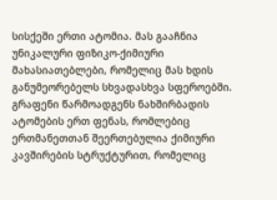სისქეში ერთი ატომია. მას გააჩნია უნიკალური ფიზიკო-ქიმიური მახასიათებლები, რომელიც მას ხდის განუმეორებელს სხვადასხვა სფეროებში.
გრაფენი წარმოადგენს ნახშირბადის ატომების ერთ ფენას, რომლებიც ერთმანეთთან შეერთებულია ქიმიური კავშირების სტრუქტურით, რომელიც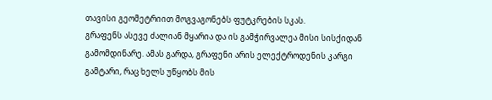თავისი გეომეტრიით მოგვაგონებს ფუტკრების სკას.
გრაფენს ასევე ძალიან მყარია და ის გამჭირვალეა მისი სისქიდან გამომდინარე. ამას გარდა, გრაფენი არის ელექტროდენის კარგი გამტარი, რაც ხელს უწყობს მის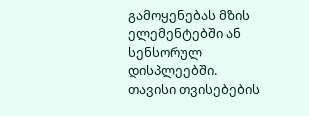გამოყენებას მზის ელემენტებში ან სენსორულ დისპლეებში.
თავისი თვისებების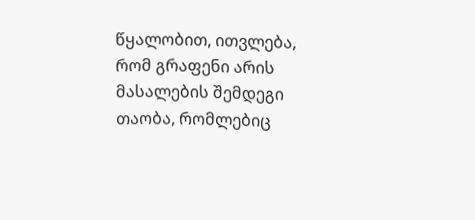წყალობით, ითვლება, რომ გრაფენი არის მასალების შემდეგი თაობა, რომლებიც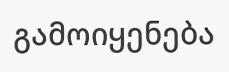გამოიყენება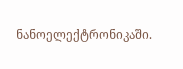ნანოელექტრონიკაში.